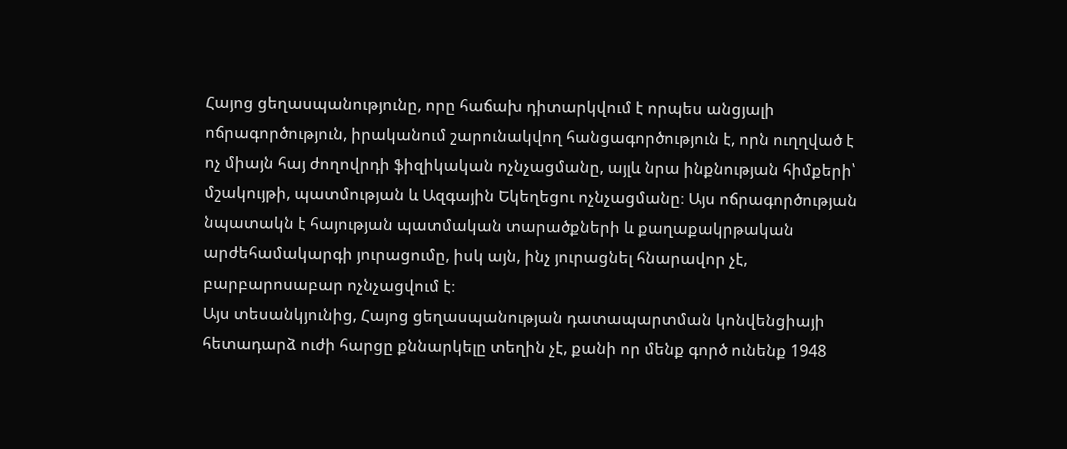Հայոց ցեղասպանությունը, որը հաճախ դիտարկվում է որպես անցյալի ոճրագործություն, իրականում շարունակվող հանցագործություն է, որն ուղղված է ոչ միայն հայ ժողովրդի ֆիզիկական ոչնչացմանը, այլև նրա ինքնության հիմքերի՝ մշակույթի, պատմության և Ազգային Եկեղեցու ոչնչացմանը։ Այս ոճրագործության նպատակն է հայության պատմական տարածքների և քաղաքակրթական արժեհամակարգի յուրացումը, իսկ այն, ինչ յուրացնել հնարավոր չէ, բարբարոսաբար ոչնչացվում է։
Այս տեսանկյունից, Հայոց ցեղասպանության դատապարտման կոնվենցիայի հետադարձ ուժի հարցը քննարկելը տեղին չէ, քանի որ մենք գործ ունենք 1948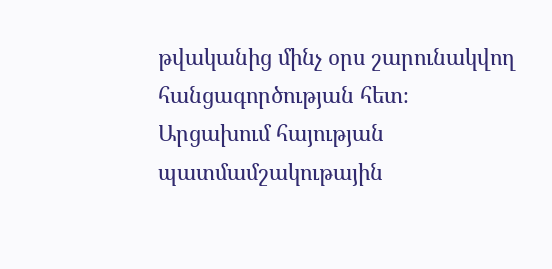թվականից մինչ օրս շարունակվող հանցագործության հետ։
Արցախում հայության պատմամշակութային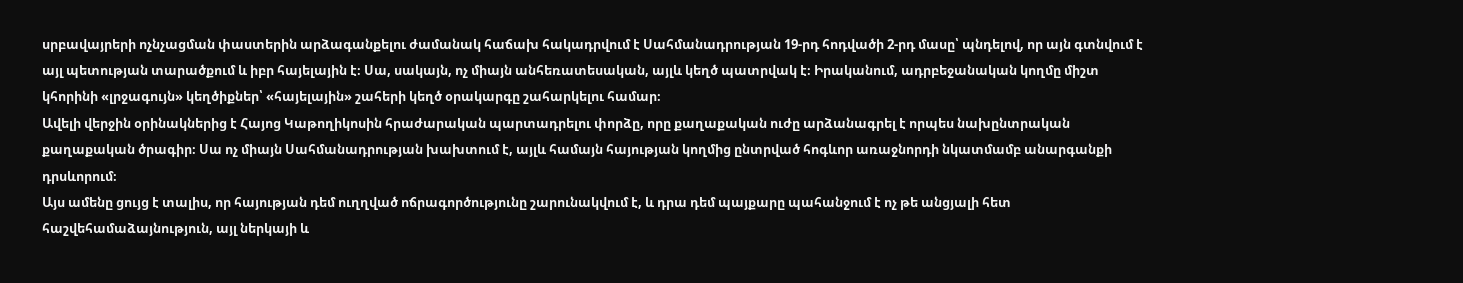սրբավայրերի ոչնչացման փաստերին արձագանքելու ժամանակ հաճախ հակադրվում է Սահմանադրության 19-րդ հոդվածի 2-րդ մասը՝ պնդելով, որ այն գտնվում է այլ պետության տարածքում և իբր հայելային է։ Սա, սակայն, ոչ միայն անհեռատեսական, այլև կեղծ պատրվակ է։ Իրականում, ադրբեջանական կողմը միշտ կհորինի «լրջագույն» կեղծիքներ՝ «հայելային» շահերի կեղծ օրակարգը շահարկելու համար։
Ավելի վերջին օրինակներից է Հայոց Կաթողիկոսին հրաժարական պարտադրելու փորձը, որը քաղաքական ուժը արձանագրել է որպես նախընտրական քաղաքական ծրագիր։ Սա ոչ միայն Սահմանադրության խախտում է, այլև համայն հայության կողմից ընտրված հոգևոր առաջնորդի նկատմամբ անարգանքի դրսևորում։
Այս ամենը ցույց է տալիս, որ հայության դեմ ուղղված ոճրագործությունը շարունակվում է, և դրա դեմ պայքարը պահանջում է ոչ թե անցյալի հետ հաշվեհամաձայնություն, այլ ներկայի և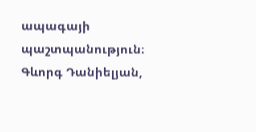ապագայի պաշտպանություն։
Գևորգ Դանիելյան,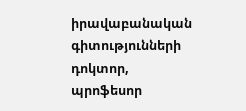իրավաբանական գիտությունների դոկտոր, պրոֆեսոր